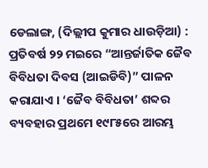ଡେଲାଙ୍ଗ, (ଦିଲ୍ଲୀପ କୁମାର ଧାଉଡ଼ିଆ) : ପ୍ରତିବର୍ଷ ୨୨ ମଇରେ “ଆନ୍ତର୍ଜାତିକ ଜୈବ ବିବିଧତା ଦିବସ (ଆଇଡିବି)” ପାଳନ କରାଯାଏ । ‘ଜୈବ ବିବିଧତା’ ଶବ୍ଦର ବ୍ୟବହାର ପ୍ରଥମେ ୧୯୮୫ରେ ଆରମ୍ଭ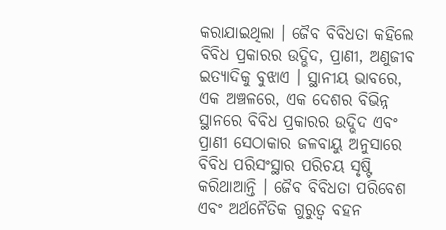କରାଯାଇଥିଲା । ଜୈବ ବିବିଧତା କହିଲେ ବିବିଧ ପ୍ରକାରର ଉଦ୍ଭିଦ, ପ୍ରାଣୀ, ଅଣୁଜୀବ ଇତ୍ୟାଦିକୁ ବୁଝାଏ । ସ୍ଥାନୀୟ ଭାବରେ, ଏକ ଅଞ୍ଚଳରେ, ଏକ ଦେଶର ବିଭିନ୍ନ ସ୍ଥାନରେ ବିବିଧ ପ୍ରକାରର ଉଦ୍ଭିଦ ଏବଂ ପ୍ରାଣୀ ସେଠାକାର ଜଳବାୟୁ ଅନୁସାରେ ବିବିଧ ପରିସଂସ୍ଥାର ପରିଚୟ ସୃଷ୍ଟି କରିଥାଆନ୍ତି । ଜୈବ ବିବିଧତା ପରିବେଶ ଏବଂ ଅର୍ଥନୈତିକ ଗୁରୁତ୍ୱ ବହନ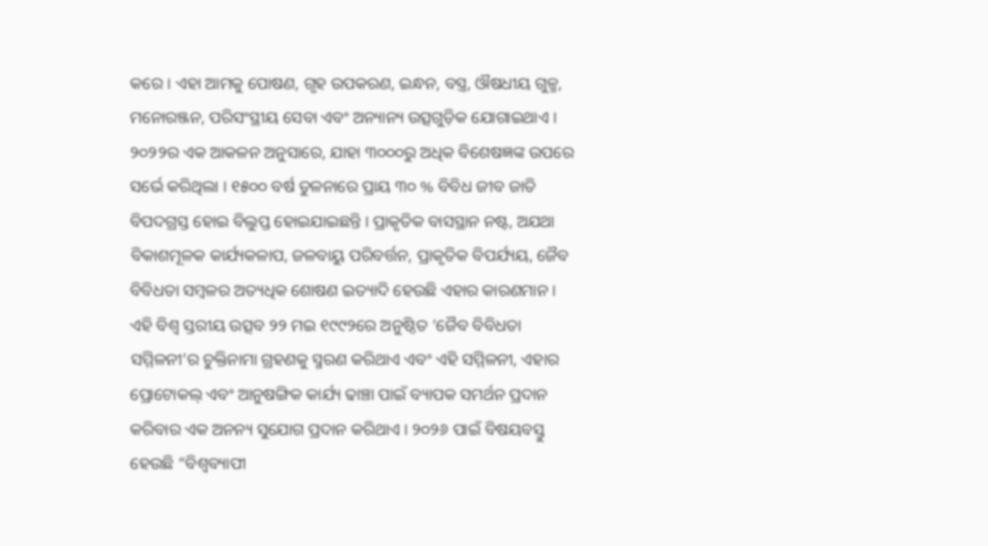କରେ । ଏହା ଆମକୁ ପୋଷଣ, ଗୃହ ଉପକରଣ, ଇନ୍ଧନ, ବସ୍ତ୍ର, ଔଷଧୀୟ ଗୁଳ୍ମ, ମନୋରଞ୍ଜନ, ପରିସଂସ୍ଥୀୟ ସେବା ଏବଂ ଅନ୍ୟାନ୍ୟ ଉତ୍ସଗୁଡ଼ିକ ଯୋଗାଇଥାଏ । ୨୦୨୨ର ଏକ ଆକଳନ ଅନୁସାରେ, ଯାହା ୩୦୦୦ରୁ ଅଧିକ ବିଶେଷଜ୍ଞଙ୍କ ଉପରେ ସର୍ଭେ କରିଥିଲା । ୧୫୦୦ ବର୍ଷ ତୁଳନାରେ ପ୍ରାୟ ୩୦ % ବିବିଧ ଜୀବ ଜାତି ବିପଦଗ୍ରସ୍ତ ହୋଇ ବିଲୁପ୍ତ ହୋଇଯାଇଛନ୍ତି । ପ୍ରାକୃତିକ ବାସସ୍ଥାନ ନଷ୍ଟ, ଅଯଥା ବିକାଶମୂଳକ କାର୍ଯ୍ୟକଳାପ, ଜଳବାୟୁ ପରିବର୍ତ୍ତନ, ପ୍ରାକୃତିକ ବିପର୍ଯ୍ୟୟ, ଜୈବ ବିବିଧତା ସମ୍ବଳର ଅତ୍ୟଧିକ ଶୋଷଣ ଇତ୍ୟାଦି ହେଉଛି ଏହାର କାରଣମାନ । ଏହି ବିଶ୍ଵ ସ୍ତରୀୟ ଉତ୍ସବ ୨୨ ମଇ ୧୯୯୨ରେ ଅନୁଷ୍ଠିତ ‘ଜୈବ ବିବିଧତା ସମ୍ମିଳନୀ’ର ଚୁକ୍ତିନାମା ଗ୍ରହଣକୁ ସ୍ମରଣ କରିଥାଏ ଏବଂ ଏହି ସମ୍ମିଳନୀ, ଏହାର ପ୍ରୋଟୋକଲ୍ ଏବଂ ଆନୁଷଙ୍ଗିକ କାର୍ଯ୍ୟ ଢାଞ୍ଚା ପାଇଁ ବ୍ୟାପକ ସମର୍ଥନ ପ୍ରଦାନ କରିବାର ଏକ ଅନନ୍ୟ ସୁଯୋଗ ପ୍ରଦାନ କରିଥାଏ । ୨୦୨୬ ପାଇଁ ବିଷୟବସ୍ତୁ ହେଉଛି “ବିଶ୍ୱବ୍ୟାପୀ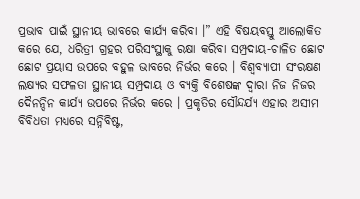ପ୍ରଭାବ ପାଇଁ ସ୍ଥାନୀୟ ଭାବରେ କାର୍ଯ୍ୟ କରିବା ।” ଏହି ବିଷୟବସ୍ତୁ ଆଲୋକିତ କରେ ଯେ, ଧରିତ୍ରୀ ଗ୍ରହର ପରିସଂସ୍ଥାକୁ ରକ୍ଷା କରିବା ସମ୍ପ୍ରଦାୟ-ଚାଳିତ ଛୋଟ ଛୋଟ ପ୍ରୟାସ ଉପରେ ବହୁଳ ଭାବରେ ନିର୍ଭର କରେ । ବିଶ୍ୱବ୍ୟାପୀ ସଂରକ୍ଷଣ ଲକ୍ଷ୍ୟର ସଫଳତା ସ୍ଥାନୀୟ ସମ୍ପ୍ରଦାୟ ଓ ବ୍ୟକ୍ତି ବିଶେଷଙ୍କ ଦ୍ଵାରା ନିଜ ନିଜର ଦୈନନ୍ଦିନ କାର୍ଯ୍ୟ ଉପରେ ନିର୍ଭର କରେ । ପ୍ରକୃତିର ସୌନ୍ଦର୍ଯ୍ୟ ଏହାର ଅସୀମ ବିବିଧତା ମଧ୍ୟରେ ସନ୍ନିବିଷ୍ଟ,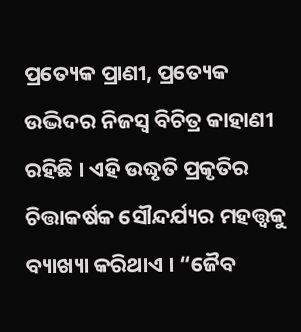ପ୍ରତ୍ୟେକ ପ୍ରାଣୀ, ପ୍ରତ୍ୟେକ ଉଦ୍ଭିଦର ନିଜସ୍ୱ ବିଚିତ୍ର କାହାଣୀ ରହିଛି । ଏହି ଉଦ୍ଧୃତି ପ୍ରକୃତିର ଚିତ୍ତାକର୍ଷକ ସୌନ୍ଦର୍ଯ୍ୟର ମହତ୍ତ୍ଵକୁ ବ୍ୟାଖ୍ୟା କରିଥାଏ । “ଜୈବ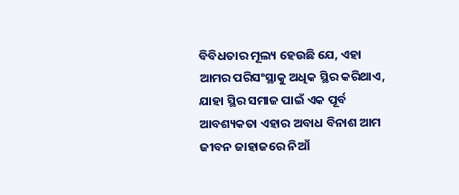ବିବିଧତାର ମୂଲ୍ୟ ହେଉଛି ଯେ, ଏହା ଆମର ପରିସଂସ୍ଥାକୁ ଅଧିକ ସ୍ଥିର କରିଥାଏ, ଯାହା ସ୍ଥିର ସମାଜ ପାଇଁ ଏକ ପୂର୍ବ ଆବଶ୍ୟକତା ଏହାର ଅବାଧ ବିନାଶ ଆମ ଜୀବନ ଜାହାଜରେ ନିଆଁ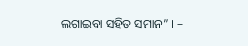ଲଗାଇବା ସହିତ ସମାନ” । –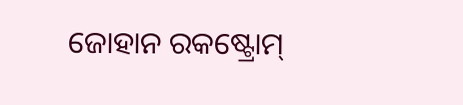ଜୋହାନ ରକଷ୍ଟ୍ରୋମ୍